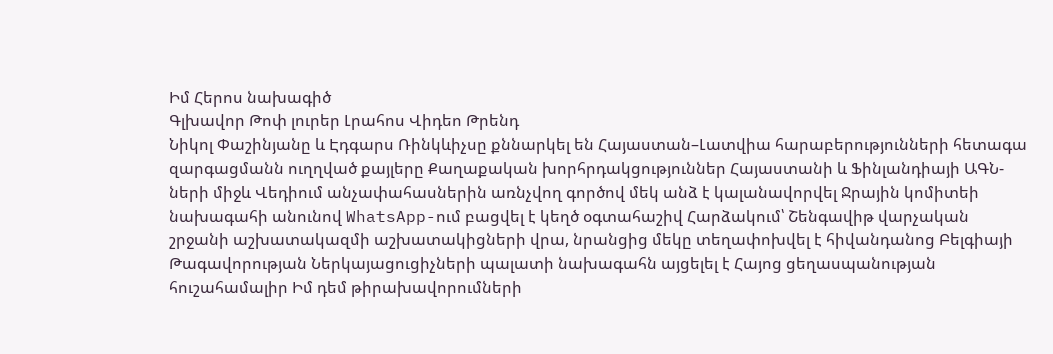Իմ Հերոս նախագիծ
Գլխավոր Թոփ լուրեր Լրահոս Վիդեո Թրենդ
Նիկոլ Փաշինյանը և Էդգարս Ռինկևիչսը քննարկել են Հայաստան–Լատվիա հարաբերությունների հետագա զարգացմանն ուղղված քայլերը Քաղաքական խորհրդակցություններ Հայաստանի և Ֆինլանդիայի ԱԳՆ-ների միջև Վեդիում անչափահասներին առնչվող գործով մեկ անձ է կալանավորվել Ջրային կոմիտեի նախագահի անունով WhatsApp-ում բացվել է կեղծ օգտահաշիվ Հարձակում՝ Շենգավիթ վարչական շրջանի աշխատակազմի աշխատակիցների վրա, նրանցից մեկը տեղափոխվել է հիվանդանոց Բելգիայի Թագավորության Ներկայացուցիչների պալատի նախագահն այցելել է Հայոց ցեղասպանության հուշահամալիր Իմ դեմ թիրախավորումների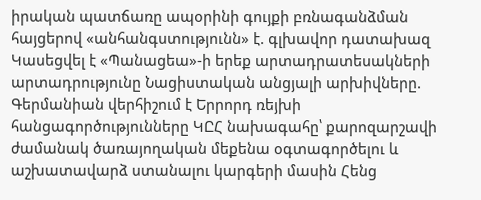իրական պատճառը ապօրինի գույքի բռնագանձման հայցերով «անհանգստությունն» է. գլխավոր դատախազ Կասեցվել է «Պանացեա»-ի երեք արտադրատեսակների արտադրությունը Նացիստական անցյալի արխիվները. Գերմանիան վերհիշում է Երրորդ ռեյխի հանցագործությունները ԿԸՀ նախագահը՝ քարոզարշավի ժամանակ ծառայողական մեքենա օգտագործելու և աշխատավարձ ստանալու կարգերի մասին Հենց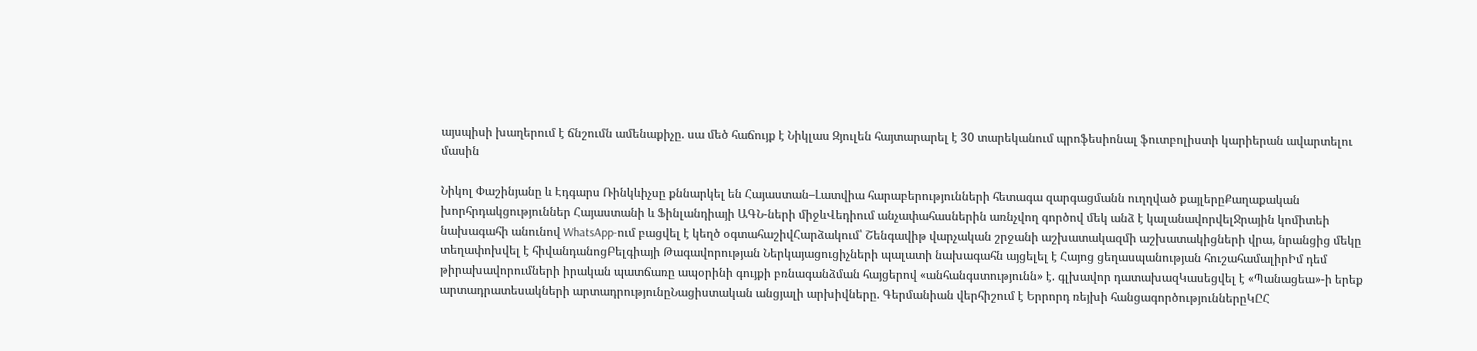այսպիսի խաղերում է ճնշումն ամենաքիչը. սա մեծ հաճույք է Նիկլաս Զյուլեն հայտարարել է 30 տարեկանում պրոֆեսիոնալ ֆուտբոլիստի կարիերան ավարտելու մասին

Նիկոլ Փաշինյանը և Էդգարս Ռինկևիչսը քննարկել են Հայաստան–Լատվիա հարաբերությունների հետագա զարգացմանն ուղղված քայլերըՔաղաքական խորհրդակցություններ Հայաստանի և Ֆինլանդիայի ԱԳՆ-ների միջևՎեդիում անչափահասներին առնչվող գործով մեկ անձ է կալանավորվելՋրային կոմիտեի նախագահի անունով WhatsApp-ում բացվել է կեղծ օգտահաշիվՀարձակում՝ Շենգավիթ վարչական շրջանի աշխատակազմի աշխատակիցների վրա, նրանցից մեկը տեղափոխվել է հիվանդանոցԲելգիայի Թագավորության Ներկայացուցիչների պալատի նախագահն այցելել է Հայոց ցեղասպանության հուշահամալիրԻմ դեմ թիրախավորումների իրական պատճառը ապօրինի գույքի բռնագանձման հայցերով «անհանգստությունն» է. գլխավոր դատախազԿասեցվել է «Պանացեա»-ի երեք արտադրատեսակների արտադրությունըՆացիստական անցյալի արխիվները. Գերմանիան վերհիշում է Երրորդ ռեյխի հանցագործություններըԿԸՀ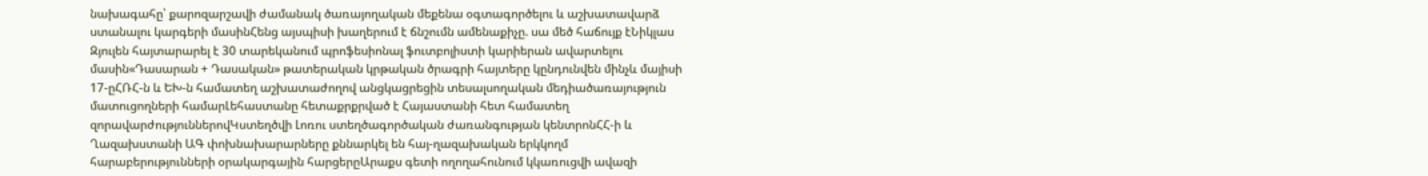նախագահը՝ քարոզարշավի ժամանակ ծառայողական մեքենա օգտագործելու և աշխատավարձ ստանալու կարգերի մասինՀենց այսպիսի խաղերում է ճնշումն ամենաքիչը. սա մեծ հաճույք էՆիկլաս Զյուլեն հայտարարել է 30 տարեկանում պրոֆեսիոնալ ֆուտբոլիստի կարիերան ավարտելու մասին«Դասարան + Դասական» թատերական կրթական ծրագրի հայտերը կընդունվեն մինչև մայիսի 17-ըՀՌՀ-ն և ԵԽ-ն համատեղ աշխատաժողով անցկացրեցին տեսալսողական մեդիածառայություն մատուցողների համարԼեհաստանը հետաքրքրված է Հայաստանի հետ համատեղ զորավարժություններովԿստեղծվի Լոռու ստեղծագործական ժառանգության կենտրոնՀՀ-ի և Ղազախստանի ԱԳ փոխնախարարները քննարկել են հայ-ղազախական երկկողմ հարաբերությունների օրակարգային հարցերըԱրաքս գետի ողողահունում կկառուցվի ավազի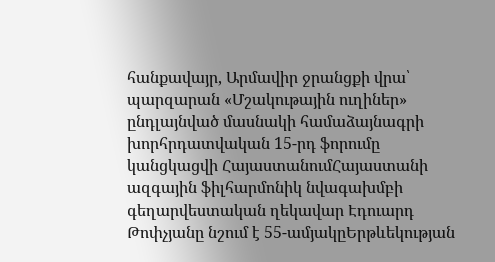հանքավայր, Արմավիր ջրանցքի վրա՝ պարզարան «Մշակութային ուղիներ» ընդլայնված մասնակի համաձայնագրի խորհրդատվական 15-րդ ֆորումը կանցկացվի ՀայաստանումՀայաստանի ազգային ֆիլհարմոնիկ նվագախմբի գեղարվեստական ղեկավար Էդուարդ Թոփչյանը նշում է 55-ամյակըԵրթևեկության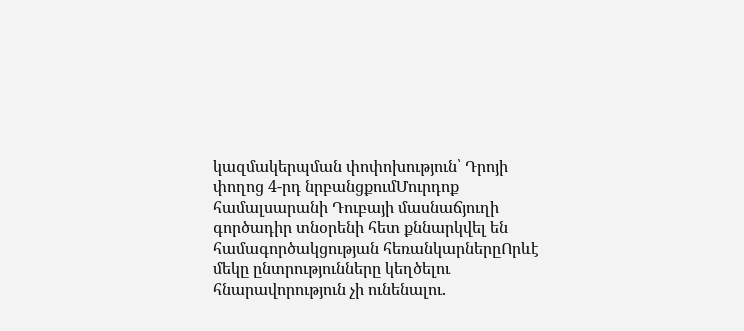կազմակերպման փոփոխություն՝ Դրոյի փողոց 4-րդ նրբանցքումՄուրդոք համալսարանի Դուբայի մասնաճյուղի գործադիր տնօրենի հետ քննարկվել են համագործակցության հեռանկարներըՈրևէ մեկը ընտրությունները կեղծելու հնարավորություն չի ունենալու.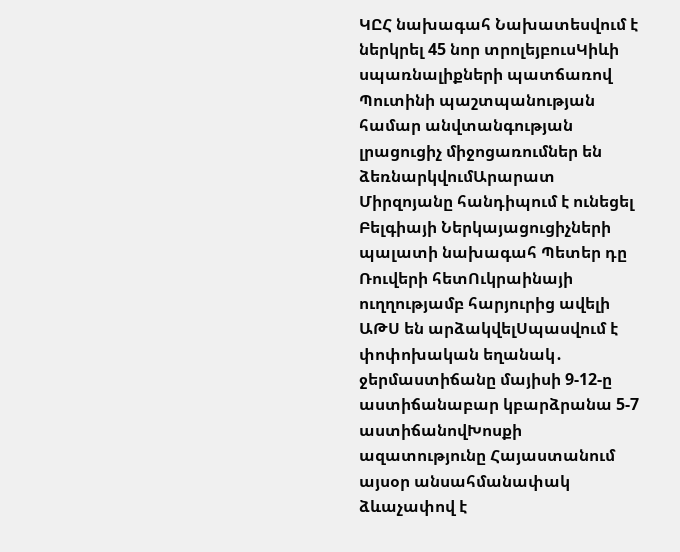ԿԸՀ նախագահ Նախատեսվում է ներկրել 45 նոր տրոլեյբուսԿիևի սպառնալիքների պատճառով Պուտինի պաշտպանության համար անվտանգության լրացուցիչ միջոցառումներ են ձեռնարկվումԱրարատ Միրզոյանը հանդիպում է ունեցել Բելգիայի Ներկայացուցիչների պալատի նախագահ Պետեր դը Ռուվերի հետՈւկրաինայի ուղղությամբ հարյուրից ավելի ԱԹՍ են արձակվելՍպասվում է փոփոխական եղանակ․ ջերմաստիճանը մայիսի 9-12-ը աստիճանաբար կբարձրանա 5-7 աստիճանովԽոսքի ազատությունը Հայաստանում այսօր անսահմանափակ ձևաչափով է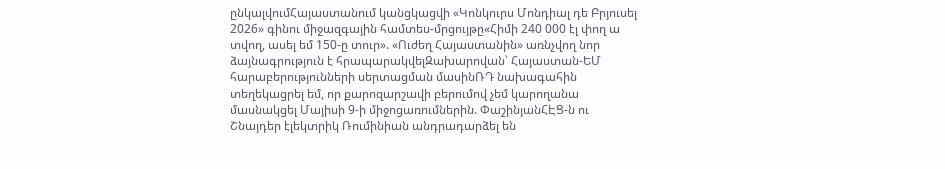ընկալվումՀայաստանում կանցկացվի «Կոնկուրս Մոնդիալ դե Բրյուսել 2026» գինու միջազգային համտես-մրցույթը«Հիմի 240 000 էլ փող ա տվող, ասել եմ 150-ը տուր». «Ուժեղ Հայաստանին» առնչվող նոր ձայնագրություն է հրապարակվելԶախարովան՝ Հայաստան-ԵՄ հարաբերությունների սերտացման մասինՌԴ նախագահին տեղեկացրել եմ, որ քարոզարշավի բերումով չեմ կարողանա մասնակցել Մայիսի 9-ի միջոցառումներին. ՓաշինյանՀԷՑ-ն ու Շնայդեր էլեկտրիկ Ռումինիան անդրադարձել են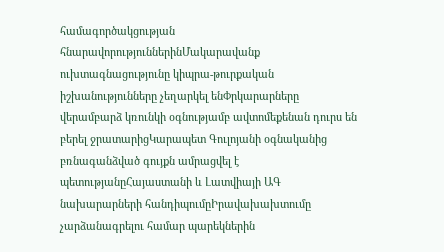համագործակցության հնարավորություններինՄակարավանք ուխտագնացությունը կիպրա-թուրքական իշխանությունները չեղարկել ենՓրկարարները վերամբարձ կռունկի օգնությամբ ավտոմեքենան դուրս են բերել ջրատարիցԿարապետ Գուլոյանի օգնականից բռնագանձված գույքն ամրացվել է պետությանըՀայաստանի և Լատվիայի ԱԳ նախարարների հանդիպումըԻրավախախտումը չարձանագրելու համար պարեկներին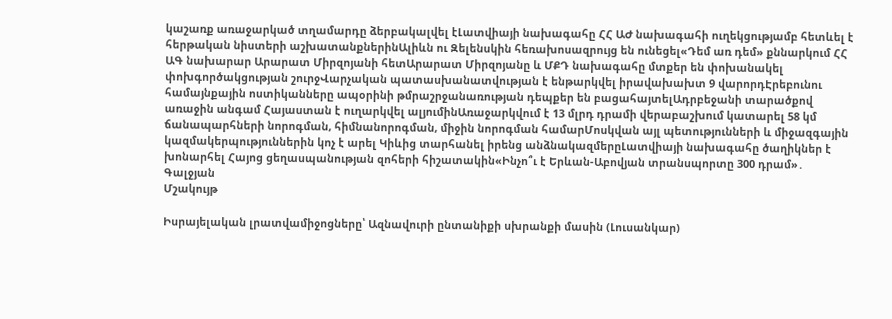կաշառք առաջարկած տղամարդը ձերբակալվել էԼատվիայի նախագահը ՀՀ ԱԺ նախագահի ուղեկցությամբ հետևել է հերթական նիստերի աշխատանքներինԱլիևն ու Զելենսկին հեռախոսազրույց են ունեցել«Դեմ առ դեմ» քննարկում ՀՀ ԱԳ նախարար Արարատ Միրզոյանի հետԱրարատ Միրզոյանը և ՄՔԴ նախագահը մտքեր են փոխանակել փոխգործակցության շուրջՎարչական պատասխանատվության է ենթարկվել իրավախախտ 9 վարորդԷրեբունու համայնքային ոստիկանները ապօրինի թմրաշրջանառության դեպքեր են բացահայտելԱդրբեջանի տարածքով առաջին անգամ Հայաստան է ուղարկվել ալյումինԱռաջարկվում է 13 մլրդ դրամի վերաբաշխում կատարել 58 կմ ճանապարհների նորոգման, հիմնանորոգման, միջին նորոգման համարՄոսկվան այլ պետությունների և միջազգային կազմակերպություններին կոչ է արել Կիևից տարհանել իրենց անձնակազմերըԼատվիայի նախագահը ծաղիկներ է խոնարհել Հայոց ցեղասպանության զոհերի հիշատակին«Ինչո՞ւ է Երևան-Աբովյան տրանսպորտը 300 դրամ»․ Գալջյան
Մշակույթ

Իսրայելական լրատվամիջոցները՝ Ազնավուրի ընտանիքի սխրանքի մասին (Լուսանկար)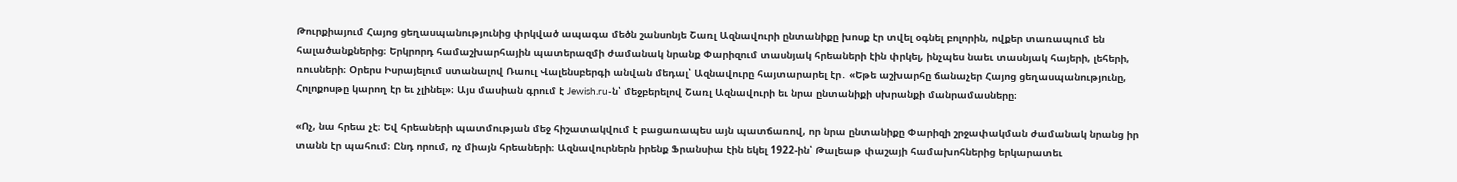Թուրքիայում Հայոց ցեղասպանությունից փրկված ապագա մեծն շանսոնյե Շառլ Ազնավուրի ընտանիքը խոսք էր տվել օգնել բոլորին, ովքեր տառապում են հալածանքներից։ Երկրորդ համաշխարհային պատերազմի ժամանակ նրանք Փարիզում տասնյակ հրեաների էին փրկել, ինչպես նաեւ տասնյակ հայերի, լեհերի, ռուսների։ Օրերս Իսրայելում ստանալով Ռաուլ Վալենսբերգի անվան մեդալ՝ Ազնավուրը հայտարարել էր․ «Եթե աշխարհը ճանաչեր Հայոց ցեղասպանությունը, Հոլոքոսթը կարող էր եւ չլինել»։ Այս մասիան գրում է Jewish.ru-ն՝ մեջբերելով Շառլ Ազնավուրի եւ նրա ընտանիքի սխրանքի մանրամասները։

«Ոչ, նա հրեա չէ։ Եվ հրեաների պատմության մեջ հիշատակվում է բացառապես այն պատճառով, որ նրա ընտանիքը Փարիզի շրջափակման ժամանակ նրանց իր տանն էր պահում։ Ընդ որում, ոչ միայն հրեաների։ Ազնավուրներն իրենք Ֆրանսիա էին եկել 1922-ին՝ Թալեաթ փաշայի համախոհներից երկարատեւ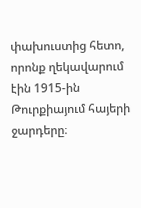փախուստից հետո, որոնք ղեկավարում էին 1915-ին Թուրքիայում հայերի ջարդերը։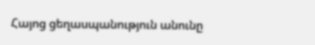Հայոց ցեղասպանություն անունը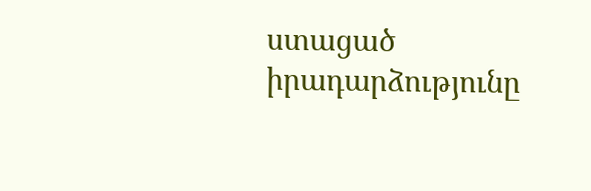ստացած իրադարձությունը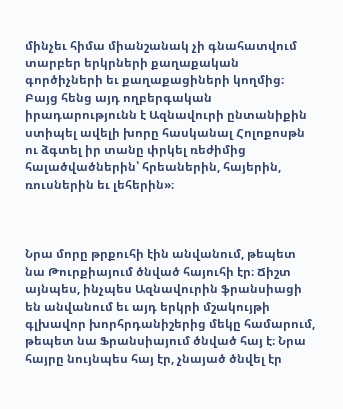մինչեւ հիմա միանշանակ չի գնահատվում տարբեր երկրների քաղաքական գործիչների եւ քաղաքացիների կողմից։ Բայց հենց այդ ողբերգական իրադարությունն է Ազնավուրի ընտանիքին ստիպել ավելի խորը հասկանալ Հոլոքոսթն ու ձգտել իր տանը փրկել ռեժիմից հալածվածներին՝ հրեաներին, հայերին, ռուսներին եւ լեհերին»։



Նրա մորը թրքուհի էին անվանում, թեպետ նա Թուրքիայում ծնված հայուհի էր։ Ճիշտ այնպես, ինչպես Ազնավուրին ֆրանսիացի են անվանում եւ այդ երկրի մշակույթի գլխավոր խորհրդանիշերից մեկը համարում, թեպետ նա Ֆրանսիայում ծնված հայ է։ Նրա հայրը նույնպես հայ էր, չնայած ծնվել էր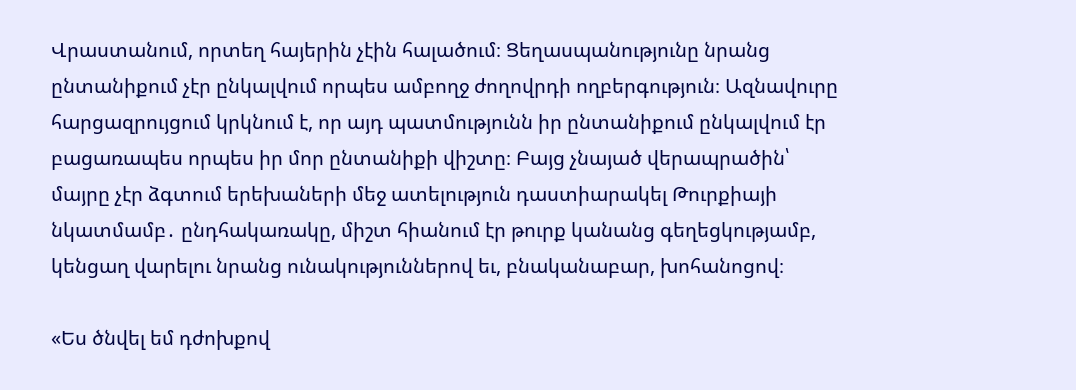Վրաստանում, որտեղ հայերին չէին հալածում։ Ցեղասպանությունը նրանց ընտանիքում չէր ընկալվում որպես ամբողջ ժողովրդի ողբերգություն։ Ազնավուրը հարցազրույցում կրկնում է, որ այդ պատմությունն իր ընտանիքում ընկալվում էր բացառապես որպես իր մոր ընտանիքի վիշտը։ Բայց չնայած վերապրածին՝ մայրը չէր ձգտում երեխաների մեջ ատելություն դաստիարակել Թուրքիայի նկատմամբ․ ընդհակառակը, միշտ հիանում էր թուրք կանանց գեղեցկությամբ, կենցաղ վարելու նրանց ունակություններով եւ, բնականաբար, խոհանոցով։

«Ես ծնվել եմ դժոխքով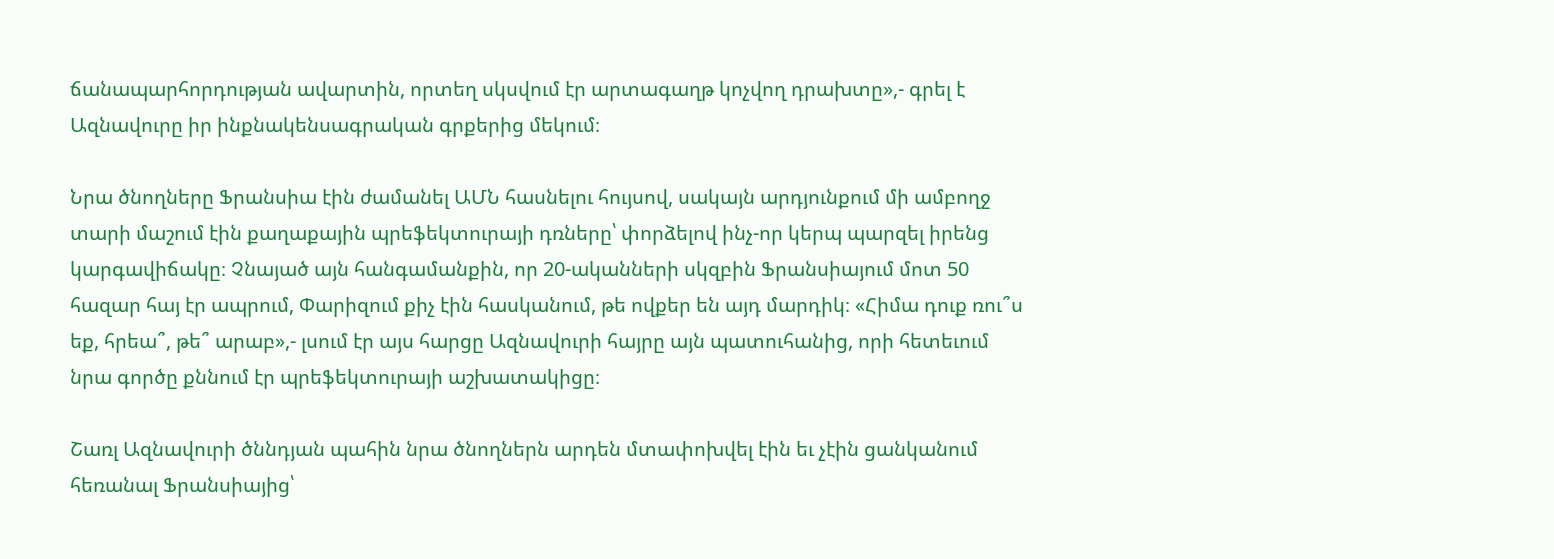ճանապարհորդության ավարտին, որտեղ սկսվում էր արտագաղթ կոչվող դրախտը»,- գրել է Ազնավուրը իր ինքնակենսագրական գրքերից մեկում։

Նրա ծնողները Ֆրանսիա էին ժամանել ԱՄՆ հասնելու հույսով, սակայն արդյունքում մի ամբողջ տարի մաշում էին քաղաքային պրեֆեկտուրայի դռները՝ փորձելով ինչ-որ կերպ պարզել իրենց կարգավիճակը։ Չնայած այն հանգամանքին, որ 20-ականների սկզբին Ֆրանսիայում մոտ 50 հազար հայ էր ապրում, Փարիզում քիչ էին հասկանում, թե ովքեր են այդ մարդիկ։ «Հիմա դուք ռու՞ս եք, հրեա՞, թե՞ արաբ»,- լսում էր այս հարցը Ազնավուրի հայրը այն պատուհանից, որի հետեւում նրա գործը քննում էր պրեֆեկտուրայի աշխատակիցը։

Շառլ Ազնավուրի ծննդյան պահին նրա ծնողներն արդեն մտափոխվել էին եւ չէին ցանկանում հեռանալ Ֆրանսիայից՝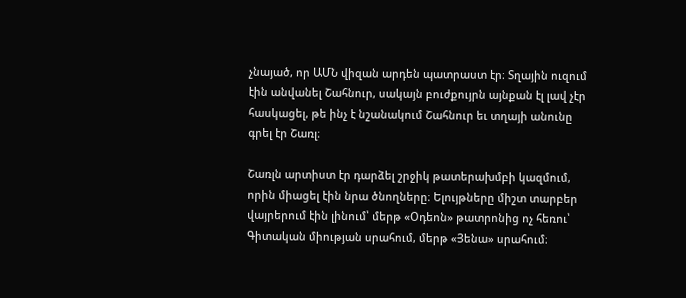չնայած, որ ԱՄՆ վիզան արդեն պատրաստ էր։ Տղային ուզում էին անվանել Շահնուր, սակայն բուժքույրն այնքան էլ լավ չէր հասկացել, թե ինչ է նշանակում Շահնուր եւ տղայի անունը գրել էր Շառլ։

Շառլն արտիստ էր դարձել շրջիկ թատերախմբի կազմում, որին միացել էին նրա ծնողները։ Ելույթները միշտ տարբեր վայրերում էին լինում՝ մերթ «Օդեոն» թատրոնից ոչ հեռու՝ Գիտական միության սրահում, մերթ «Յենա» սրահում։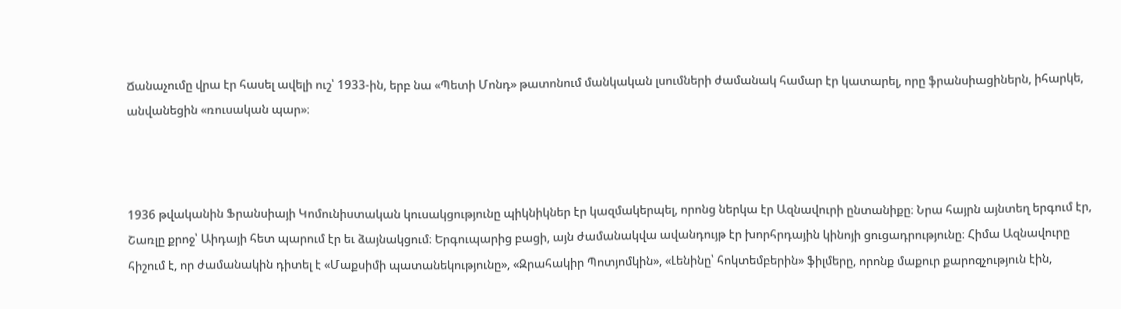Ճանաչումը վրա էր հասել ավելի ուշ՝ 1933-ին, երբ նա «Պետի Մոնդ» թատոնում մանկական լսումների ժամանակ համար էր կատարել, որը ֆրանսիացիներն, իհարկե, անվանեցին «ռուսական պար»։



1936 թվականին Ֆրանսիայի Կոմունիստական կուսակցությունը պիկնիկներ էր կազմակերպել, որոնց ներկա էր Ազնավուրի ընտանիքը։ Նրա հայրն այնտեղ երգում էր, Շառլը քրոջ՝ Աիդայի հետ պարում էր եւ ձայնակցում։ Երգուպարից բացի, այն ժամանակվա ավանդույթ էր խորհրդային կինոյի ցուցադրությունը։ Հիմա Ազնավուրը հիշում է, որ ժամանակին դիտել է «Մաքսիմի պատանեկությունը», «Զրահակիր Պոտյոմկին», «Լենինը՝ հոկտեմբերին» ֆիլմերը, որոնք մաքուր քարոզչություն էին,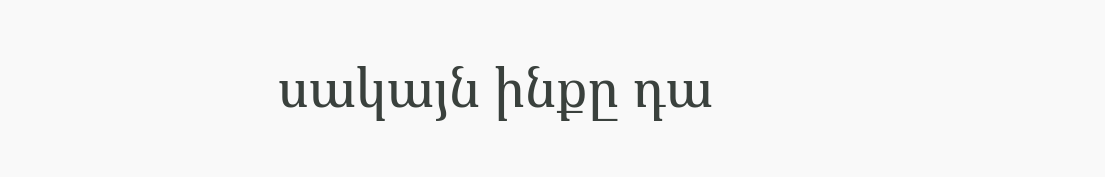սակայն ինքը դա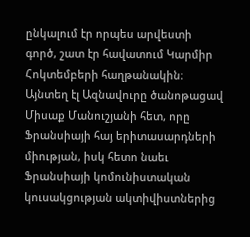ընկալում էր որպես արվեստի գործ, շատ էր հավատում Կարմիր Հոկտեմբերի հաղթանակին։ Այնտեղ էլ Ազնավուրը ծանոթացավ Միսաք Մանուշյանի հետ, որը Ֆրանսիայի հայ երիտասարդների միության, իսկ հետո նաեւ Ֆրանսիայի կոմունիստական կուսակցության ակտիվիստներից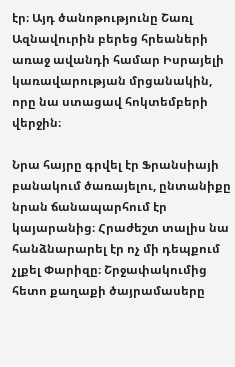էր։ Այդ ծանոթությունը Շառլ Ազնավուրին բերեց հրեաների առաջ ավանդի համար Իսրայելի կառավարության մրցանակին, որը նա ստացավ հոկտեմբերի վերջին։

Նրա հայրը գրվել էր Ֆրանսիայի բանակում ծառայելու, ընտանիքը նրան ճանապարհում էր կայարանից։ Հրաժեշտ տալիս նա հանձնարարել էր ոչ մի դեպքում չլքել Փարիզը։ Շրջափակումից հետո քաղաքի ծայրամասերը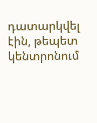դատարկվել էին, թեպետ կենտրոնում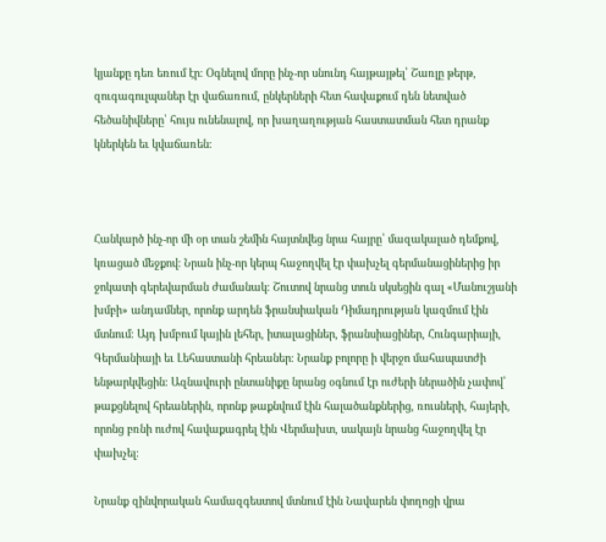կյանքը դեռ եռում էր։ Օգնելով մորը ինչ-որ սնունդ հայթայթել՝ Շառլը թերթ, զուգագուլպաներ էր վաճառում, ընկերների հետ հավաքում դեն նետված հեծանիվները՝ հույս ունենալով, որ խաղաղության հաստատման հետ դրանք կներկեն եւ կվաճառեն։



Հանկարծ ինչ-որ մի օր տան շեմին հայտնվեց նրա հայրը՝ մազակալած դեմքով, կռացած մեջքով։ Նրան ինչ-որ կերպ հաջողվել էր փախչել գերմանացիներից իր ջոկատի գերեվարման ժամանակ։ Շուտով նրանց տուն սկսեցին գալ «Մանուշյանի խմբի» անդամներ, որոնք արդեն ֆրանսիական Դիմադրության կազմում էին մտնում։ Այդ խմբում կային լեհեր, իտալացիներ, ֆրանսիացիներ, Հունգարիայի, Գերմանիայի եւ Լեհաստանի հրեաներ։ Նրանք բոլորը ի վերջո մահապատժի ենթարկվեցին։ Ազնավուրի ընտանիքը նրանց օգնում էր ուժերի ներածին չափով՝ թաքցնելով հրեաներին, որոնք թաքնվում էին հալածանքներից, ռուսների, հայերի, որոնց բռնի ուժով հավաքագրել էին Վերմախտ, սակայն նրանց հաջողվել էր փախչել։

Նրանք զինվորական համազգեստով մտնում էին Նավարեն փողոցի վրա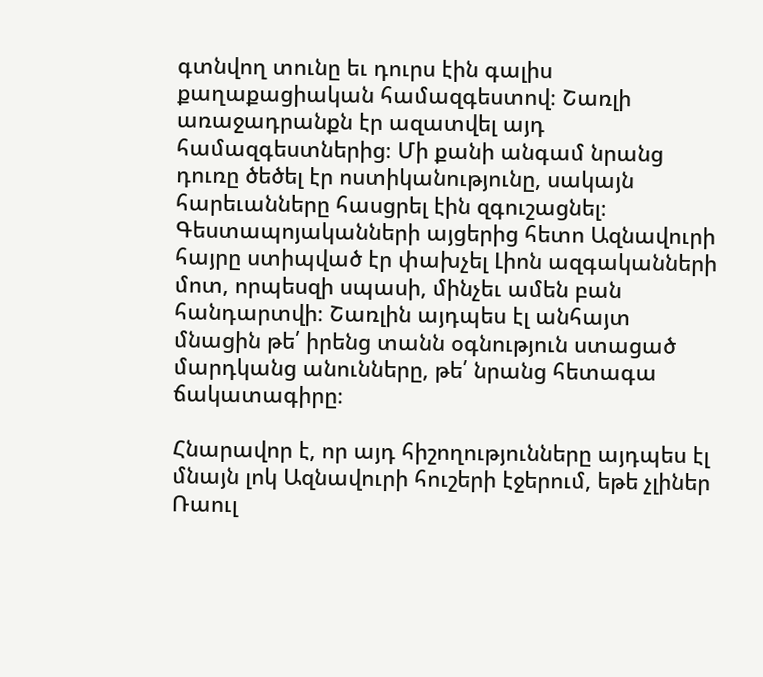գտնվող տունը եւ դուրս էին գալիս քաղաքացիական համազգեստով։ Շառլի առաջադրանքն էր ազատվել այդ համազգեստներից։ Մի քանի անգամ նրանց դուռը ծեծել էր ոստիկանությունը, սակայն հարեւանները հասցրել էին զգուշացնել։ Գեստապոյականների այցերից հետո Ազնավուրի հայրը ստիպված էր փախչել Լիոն ազգականների մոտ, որպեսզի սպասի, մինչեւ ամեն բան հանդարտվի։ Շառլին այդպես էլ անհայտ մնացին թե՛ իրենց տանն օգնություն ստացած մարդկանց անունները, թե՛ նրանց հետագա ճակատագիրը։

Հնարավոր է, որ այդ հիշողությունները այդպես էլ մնայն լոկ Ազնավուրի հուշերի էջերում, եթե չլիներ Ռաուլ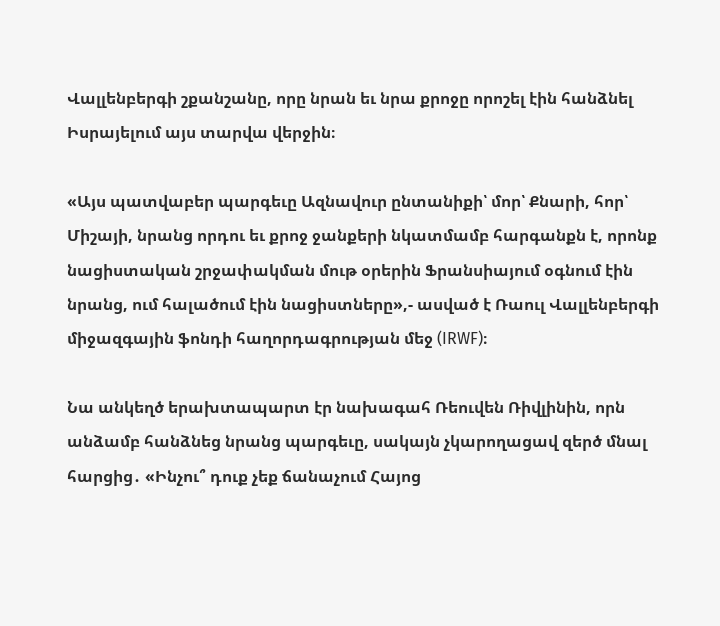Վալլենբերգի շքանշանը, որը նրան եւ նրա քրոջը որոշել էին հանձնել Իսրայելում այս տարվա վերջին։

«Այս պատվաբեր պարգեւը Ազնավուր ընտանիքի՝ մոր՝ Քնարի, հոր՝ Միշայի, նրանց որդու եւ քրոջ ջանքերի նկատմամբ հարգանքն է, որոնք նացիստական շրջափակման մութ օրերին Ֆրանսիայում օգնում էին նրանց, ում հալածում էին նացիստները»,- ասված է Ռաուլ Վալլենբերգի միջազգային ֆոնդի հաղորդագրության մեջ (IRWF)։

Նա անկեղծ երախտապարտ էր նախագահ Ռեուվեն Ռիվլինին, որն անձամբ հանձնեց նրանց պարգեւը, սակայն չկարողացավ զերծ մնալ հարցից․ «Ինչու՞ դուք չեք ճանաչում Հայոց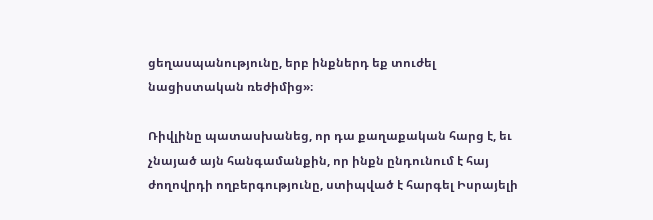ցեղասպանությունը, երբ ինքներդ եք տուժել նացիստական ռեժիմից»։

Ռիվլինը պատասխանեց, որ դա քաղաքական հարց է, եւ չնայած այն հանգամանքին, որ ինքն ընդունում է հայ ժողովրդի ողբերգությունը, ստիպված է հարգել Իսրայելի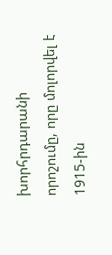խորհրդարանի որոշումը, որը մոլորվել է 1915-ին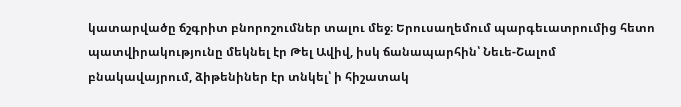կատարվածը ճշգրիտ բնորոշումներ տալու մեջ։ Երուսաղեմում պարգեւատրումից հետո պատվիրակությունը մեկնել էր Թել Ավիվ, իսկ ճանապարհին՝ Նեւե-Շալոմ բնակավայրում, ձիթենիներ էր տնկել՝ ի հիշատակ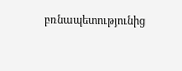բռնապետությունից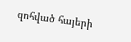զոհված հայերի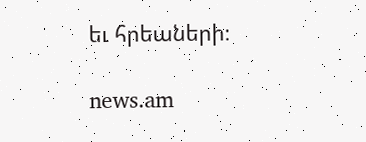եւ հրեաների։

news.am